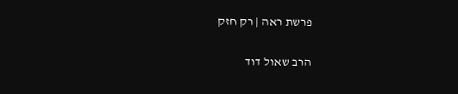פרשת ראה | רק חזק

הרב שאול דוד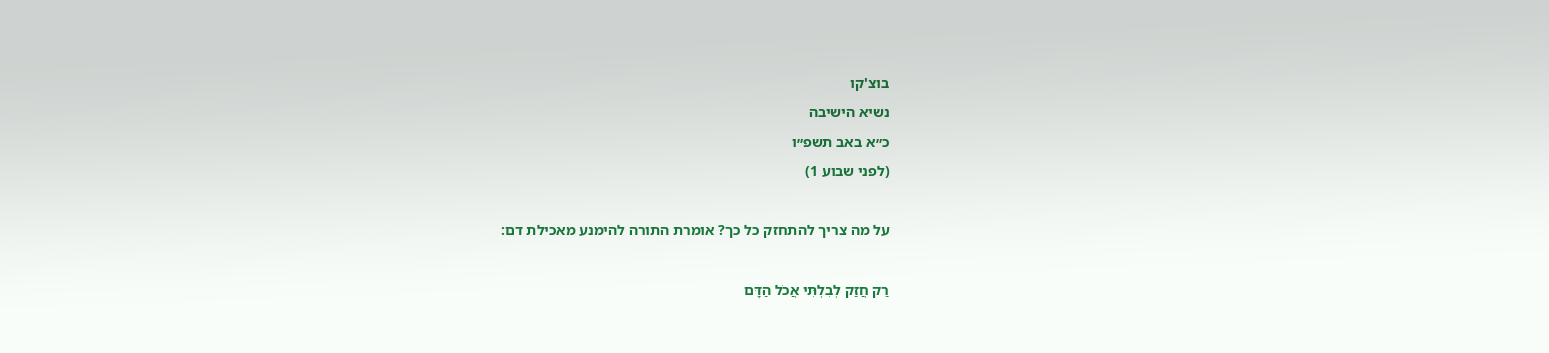בוצ'קו
נשיא הישיבה
כ״א באב תשפ״ו
(לפני שבוע 1)

על מה צריך להתחזק כל כך? אומרת התורה להימנע מאכילת דם:

רַק חֲזַק לְבִלְתִּי אֲכֹל הַדָּם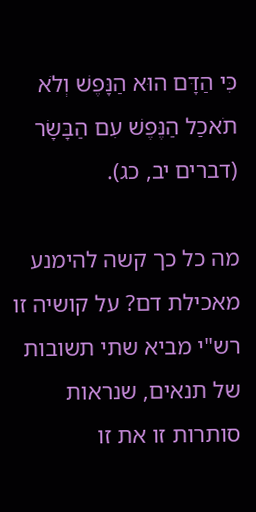כִּי הַדָּם הוּא הַנָּפֶשׁ וְלֹא תֹאכַל הַנֶּפֶשׁ עִם הַבָּשָׂר (דברים יב, כג).

מה כל כך קשה להימנע מאכילת דם? על קושיה זו רש"י מביא שתי תשובות של תנאים, שנראות סותרות זו את זו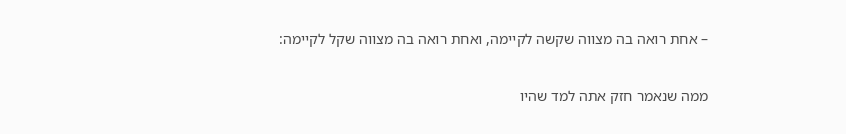– אחת רואה בה מצווה שקשה לקיימה, ואחת רואה בה מצווה שקל לקיימה:

ממה שנאמר חזק אתה למד שהיו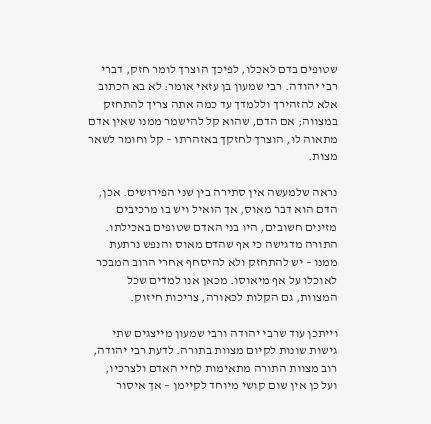שטופים בדם לאכלו, לפיכך הוצרך לומר חזק, דברי רבי יהודה. רבי שמעון בן עזאי אומר: לא בא הכתוב אלא להזהירך וללמדך עד כמה אתה צריך להתחזק במצווה; אם הדם, שהוא קל להישמר ממנו שאין אדם מתאוה לו, הוצרך לחזקך באזהרתו – קל וחומר לשאר מצות.

נראה שלמעשה אין סתירה בין שני הפירושים. אכן, הדם הוא דבר מאוס, אך הואיל ויש בו מרכיבים מזינים חשובים, היו בני האדם שטופים באכילתו. התורה מדגישה כי אף שהדם מאוס והנפש נרתעת ממנו – יש להתחזק ולא להיסחף אחרי הרוב המבכר לאוכלו על אף מיאוסו. מכאן אנו למדים שכל המצוות, גם הקלות לכאורה, צריכות חיזוק.

וייתכן עוד שרבי יהודה ורבי שמעון מייצגים שתי גישות שונות לקיום מצוות בתורה. לדעת רבי יהודה, רוב מצוות התורה מתאימות לחיי האדם ולצרכיו, ועל כן אין שום קושי מיוחד לקיימן – אך איסור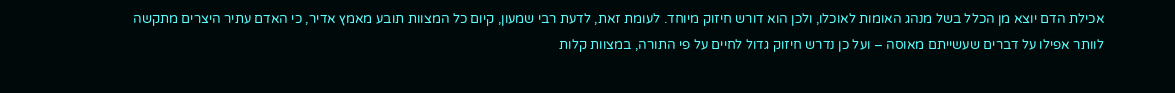אכילת הדם יוצא מן הכלל בשל מנהג האומות לאוכלו, ולכן הוא דורש חיזוק מיוחד. לעומת זאת, לדעת רבי שמעון, קיום כל המצוות תובע מאמץ אדיר, כי האדם עתיר היצרים מתקשה לוותר אפילו על דברים שעשייתם מאוסה – ועל כן נדרש חיזוק גדול לחיים על פי התורה, במצוות קלות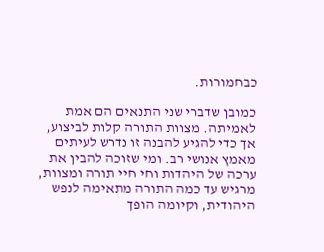כבחמורות.

כמובן שדברי שני התנאים הם אמת לאמיתה. מצוות התורה קלות לביצוע, אך כדי להגיע להבנה זו נדרש לעיתים מאמץ אנושי רב. ומי שזוכה להבין את ערכה של היהדות וחי חיי תורה ומצוות, מרגיש עד כמה התורה מתאימה לנפש היהודית, וקיומה הופך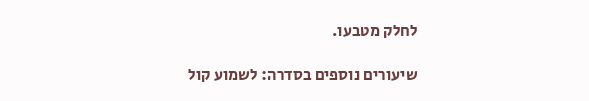לחלק מטבעו.

שיעורים נוספים בסדרה: לשמוע קול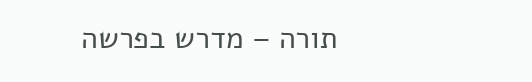תורה – מדרש בפרשה